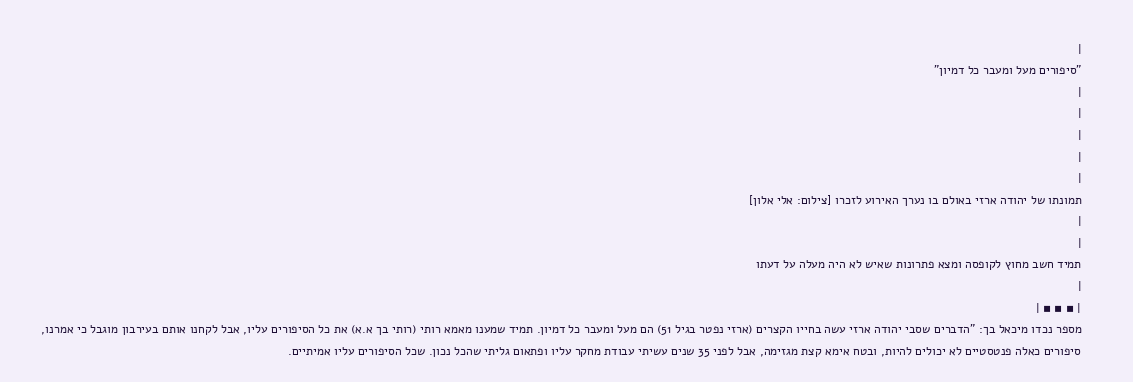|
"סיפורים מעל ומעבר כל דמיון"
|
|
|
|
|
תמונתו של יהודה ארזי באולם בו נערך האירוע לזכרו [צילום: אלי אלון]
|
|
תמיד חשב מחוץ לקופסה ומצא פתרונות שאיש לא היה מעלה על דעתו
|
| ▪ ▪ ▪ |
מספר נכדו מיכאל בך: "הדברים שסבי יהודה ארזי עשה בחייו הקצרים (ארזי נפטר בגיל 51) הם מעל ומעבר כל דמיון. תמיד שמענו מאמא רותי (רותי בך א.א) את כל הסיפורים עליו, אבל לקחנו אותם בעירבון מוגבל כי אמרנו, סיפורים כאלה פנטסטיים לא יכולים להיות, ובטח אימא קצת מגזימה, אבל לפני 35 שנים עשיתי עבודת מחקר עליו ופתאום גליתי שהכל נכון. שכל הסיפורים עליו אמיתיים.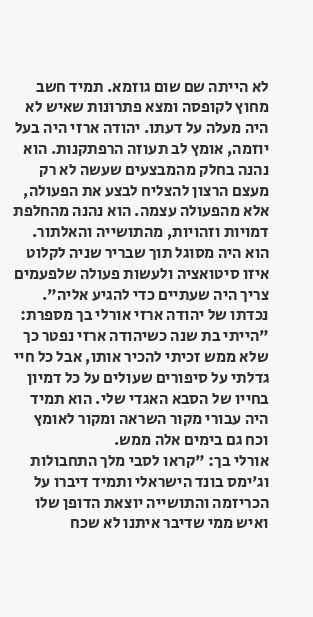לא הייתה שם שום גוזמא. תמיד חשב מחוץ לקופסה ומצא פתרונות שאיש לא היה מעלה על דעתו. יהודה ארזי היה בעל יוזמה, אומץ לב תעוזה הרפתקנות. הוא נהנה בחלק מהמבצעים שעשה לא רק מעצם הרצון להצליח לבצע את הפעולה, אלא מהפעולה עצמה. הוא נהנה מהחלפת דמויות וזהויות, מהתושייה והאלתור. הוא היה מסוגל תוך שבריר שניה לקלוט איזו סיטואציה ולעשות פעולה שלפעמים צריך היה שעתיים כדי להגיע אליה".
נכדתו של יהודה ארזי אורלי בך מספרת: "הייתי בת שנה כשיהודה ארזי נפטר כך שלא ממש זכיתי להכיר אותו, אבל כל חיי גדלתי על סיפורים שעולים על כל דמיון בחייו של הסבא האגדי שלי. הוא תמיד היה עבורי מקור השראה ומקור לאומץ וכח גם בימים אלה ממש.
אורלי בך: "קראו לסבי מלך התחבולות וג'ימס בונד הישראלי ותמיד דיברו על הכריזמה והתושייה יוצאת הדופן שלו ואיש ממי שדיבר איתנו לא שכח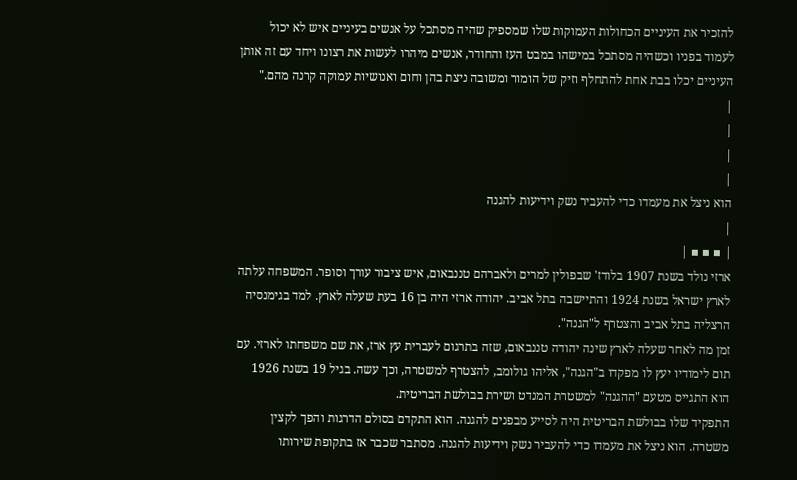להזכיר את העיניים הכחולות העמוקות שלו שמספיק שהיה מסתכל על אנשים בעיניים איש לא יכול לעמוד בפניו וכשהיה מסתכל במישהו במבט העז והחודר, אנשים מיהרו לעשות את רצונו ויחד עם זה אותן העיניים יכלו בבת אחת להתחלף וזיק של הומור ומשובה ניצת בהן וחום ואנושיות עמוקה קרנה מהם."
|
|
|
|
הוא ניצל את מעמדו כדי להעביר נשק וידיעות להגנה
|
| ▪ ▪ ▪ |
ארזי נולד בשנת 1907 בלודז' שבפולין למרים ולאברהם טננבאום, איש ציבור עורך וסופר. המשפחה עלתה לארץ ישראל בשנת 1924 והתיישבה בתל אביב. יהודה ארזי היה בן 16 בעת שעלה לארץ. למד בגימנסיה הרצליה בתל אביב והצטרף ל"הגנה".
זמן מה לאחר שעלה לארץ שינה יהודה טננבאום, שזה בתרגום לעברית עץ ארז, את שם משפחתו לארזי. עם תום לימודיו יעץ לו מפקדו ב"הגנה", אליהו גולומב, להצטרף למשטרה, וכך עשה. בגיל 19 בשנת 1926 הוא התגייס מטעם "ההגנה" למשטרת המנדט ושירת בבולשת הבריטית.
התפקיד שלו בבולשת הבריטית היה לסייע מבפנים להגנה. הוא התקדם בסולם הדרגות והפך לקצין משטרה. הוא ניצל את מעמדו כדי להעביר נשק וידיעות להגנה. מסתבר שכבר אז בתקופת שירותו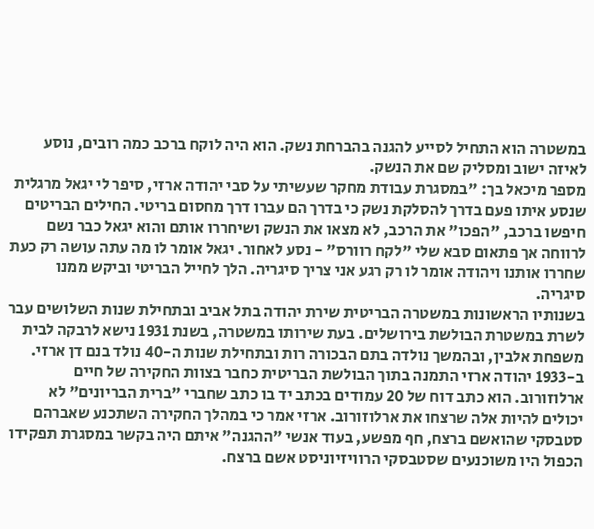במשטרה הוא התחיל לסייע להגנה בהברחת נשק. הוא היה לוקח ברכב כמה רובים, נוסע לאיזה ישוב ומסליק שם את הנשק.
מספר מיכאל בך: "במסגרת עבודת מחקר שעשיתי על סבי יהודה ארזי, סיפר לי יגאל מרגלית שנסע איתו פעם בדרך להסלקת נשק כי בדרך הם עברו דרך מחסום בריטי. החילים הבריטים חיפשו ברכב, "הפכו" את הרכב, לא מצאו את הנשק ושיחררו אותם והוא יגאל כבר נשם לרווחה אך פתאום סבא שלי "לקח רוורס" - נסע לאחור. יגאל אומר לו מה עתה עושה רק כעת שחררו אותנו ויהודה אומר לו רק רגע אני צריך סיגריה. הלך לחייל הבריטי וביקש ממנו סיגריה.
בשנותיו הראשונות במשטרה הבריטית שירת יהודה בתל אביב ובתחילת שנות השלושים עבר לשרת במשטרת הבולשת בירושלים. בעת שירותו במשטרה, בשנת 1931 נישא לרבקה לבית משפחת אלבין, ובהמשך נולדה בתם הבכורה רות ובתחילת שנות ה-40 נולד בנם דן ארזי.
ב-1933 יהודה ארזי התמנה בתוך הבולשת הבריטית כחבר בצוות החקירה של חיים ארלוזורוב. הוא כתב דוח של 20 עמודים בכתב יד בו כתב שחברי "ברית הבריונים" לא יכולים להיות אלה שרצחו את ארלוזורוב. ארזי אמר כי במהלך החקירה השתכנע שאברהם סטבסקי שהואשם ברצח, חף מפשע, בעוד אנשי "ההגנה" איתם היה בקשר במסגרת תפקידו הכפול היו משוכנעים שסטבסקי הרוויזיוניסט אשם ברצח.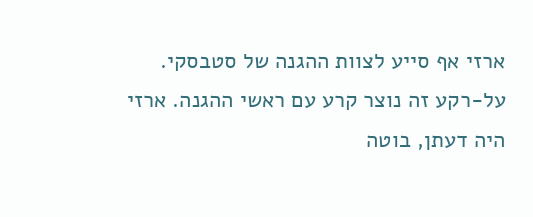ארזי אף סייע לצוות ההגנה של סטבסקי.
על-רקע זה נוצר קרע עם ראשי ההגנה. ארזי היה דעתן, בוטה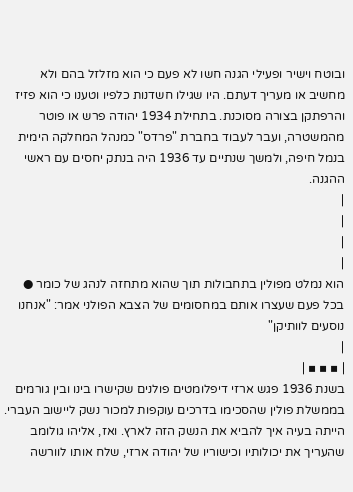ובוטח וישיר ופעילי הגנה חשו לא פעם כי הוא מזלזל בהם ולא מחשיב או מעריך דעתם. היו שגילו חשדנות כלפיו וטענו כי הוא פזיז והרפתקן בצורה מסוכנת. בתחילת 1934 יהודה פרש או פוטר מהמשטרה, ועבר לעבוד בחברת "פרדס" כמנהל המחלקה הימית בנמל חיפה, ולמשך שנתיים עד 1936 היה בנתק יחסים עם ראשי ההגנה.
|
|
|
|
הוא נמלט מפולין בתחבולות תוך שהוא מתחזה לנהג של כומר ● בכל פעם שעצרו אותם במחסומים של הצבא הפולני אמר: "אנחנו נוסעים לוותיקן"
|
| ▪ ▪ ▪ |
בשנת 1936 פגש ארזי דיפלומטים פולנים שקישרו בינו ובין גורמים בממשלת פולין שהסכימו בדרכים עוקפות למכור נשק ליישוב העברי. הייתה בעיה איך להביא את הנשק הזה לארץ. ואז, אליהו גולומב שהעריך את יכולותיו וכישוריו של יהודה ארזי, שלח אותו לוורשה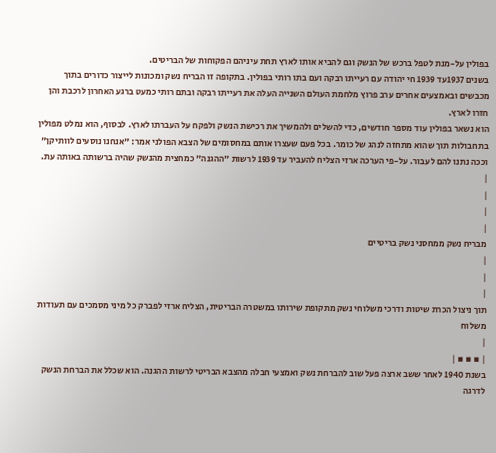בפולין על-מנת לטפל ברכש של הנשק וגם להביא אותו לארץ תחת עיניהם הפקוחות של הבריטים.
בשנים 1937עד 1939 חי יהודה עם רעייתו רבקה ועם בתו רותי בפולין. בתקופה זו הבריח נשק ומכונות לייצור כדורים בתוך מכבשים ובאמצעים אחרים ערב פרוץ מלחמת העולם השנייה העלה את רעייתו רבקה ובתם רותי כמעט ברגע האחרון לרכבת והן חזרו לארץ.
הוא נשאר בפולין עוד מספר חודשים, כדי להשלים ולהמשיך את רכישת הנשק ולפקח על העברתו לארץ. לבסוף, הוא נמלט מפולין בתחבולות תוך שהוא מתחזה לנהג של כומר. בכל פעם שעצרו אותם במחסומים של הצבא הפולני אמר: "אנחנו נוסעים לוותיקן" וככה נתנו להם לעבור. על-פי הערכה ארזי הצליח להעביר עד 1939 לרשות "ההגנה" כמחצית מהנשק שהיה ברשותה באותה עת.
|
|
|
|
מבריח נשק ממחסני נשק בריטיים
|
|
|
תוך ניצול הכרת שיטות ודרכי משלוחי נשק מתקופת שירותו במשטרה הבריטית, הצליח ארזי לפברק כל מיני מסמכים עם תעודות משלוח
|
| ▪ ▪ ▪ |
בשנת 1940 לאחר ששב ארצה פעל שוב להברחת נשק ואמצעי חבלה מהצבא הבריטי לרשות ההגנה. הוא שכלל את הברחת הנשק לדרגה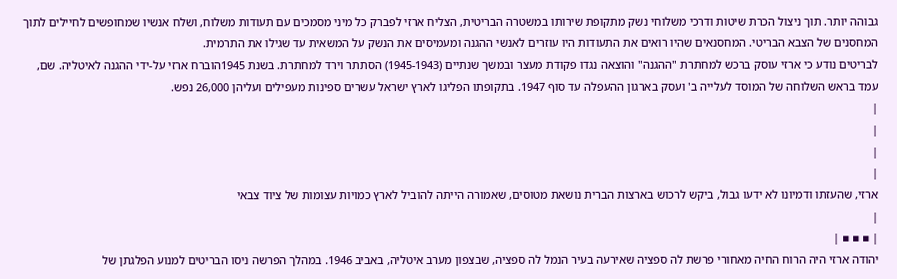גבוהה יותר. תוך ניצול הכרת שיטות ודרכי משלוחי נשק מתקופת שירותו במשטרה הבריטית, הצליח ארזי לפברק כל מיני מסמכים עם תעודות משלוח, ושלח אנשיו שמחופשים לחיילים לתוך המחסנים של הצבא הבריטי. המחסנאים שהיו רואים את התעודות היו עוזרים לאנשי ההגנה ומעמיסים את הנשק על המשאית עד שגילו את התרמית.
לבריטים נודע כי ארזי עוסק ברכש למחתרת "ההגנה" והוצאה נגדו פקודת מעצר ובמשך שנתיים (1945-1943) הסתתר וירד למחתרת. בשנת 1945הוברח ארזי על-ידי ההגנה לאיטליה. שם, עמד בראש השלוחה של המוסד לעלייה ב' ועסק בארגון ההעפלה עד סוף 1947. בתקופתו הפליגו לארץ ישראל עשרים ספינות מעפילים ועליהן 26,000 נפש.
|
|
|
|
ארזי, שהעזתו ודמיונו לא ידעו גבול, ביקש לרכוש בארצות הברית נושאת מטוסים, שאמורה הייתה להוביל לארץ כמויות עצומות של ציוד צבאי
|
| ▪ ▪ ▪ |
יהודה ארזי היה הרוח החיה מאחורי פרשת לה ספציה שאירעה בעיר הנמל לה ספציה, שבצפון מערב איטליה, באביב 1946. במהלך הפרשה ניסו הבריטים למנוע הפלגתן של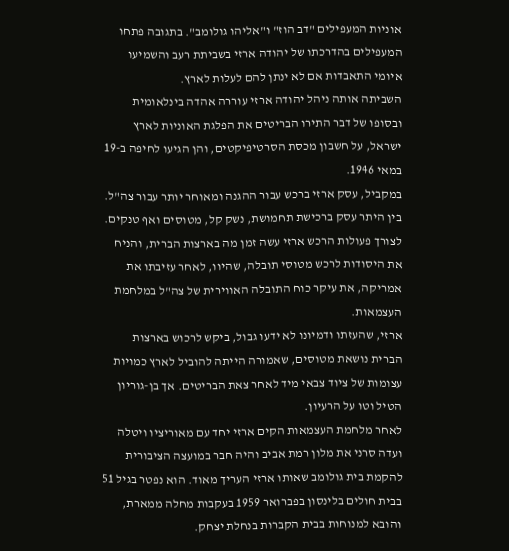אוניות המעפילים "דב הוז" ו"אליהו גולומב". בתגובה פתחו המעפילים בהדרכתו של יהודה ארזי בשביתת רעב והשמיעו איומי התאבדות אם לא ינתן להם לעלות לארץ.
השביתה אותה ניהל יהודה ארזי עוררה אהדה בינלאומית ובסופו של דבר התירו הבריטים את הפלגת האוניות לארץ ישראל, על חשבון מכסת הסרטיפיקטים, והן הגיעו לחיפה ב-19 במאי 1946.
במקביל, עסק ארזי ברכש עבור ההגנה ומאוחר יותר עבור צה"ל. בין היתר עסק ברכישת תחמושת, נשק קל, מטוסים ואף טנקים. לצורך פעולות הרכש ארזי עשה זמן מה בארצות הברית, והניח את היסודות לרכש מטוסי תובלה, שהיוו, לאחר עזיבתו את אמריקה, את עיקר כוח התובלה האווירית של צה"ל במלחמת העצמאות.
ארזי, שהעזתו ודמיונו לא ידעו גבול, ביקש לרכוש בארצות הברית נושאת מטוסים, שאמורה הייתה להוביל לארץ כמויות עצומות של ציוד צבאי מיד לאחר צאת הבריטים. אך בן-גוריון הטיל וטו על הרעיון.
לאחר מלחמת העצמאות הקים ארזי יחד עם מאוריציו ויטלה ועדה סרני את מלון רמת אביב והיה חבר במועצה הציבורית להקמת בית גולומב שאותו ארזי העריך מאוד. הוא נפטר בגיל 51 בבית חולים בלינסון בפברואר 1959 בעקבות מחלה ממארת, והובא למנוחות בבית הקברות בנחלת יצחק.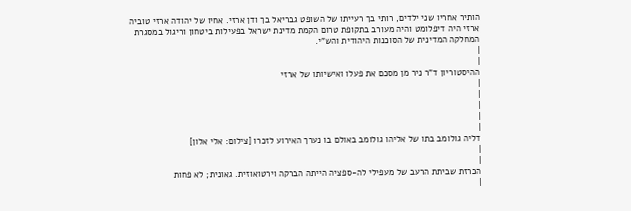הותיר אחריו שני ילדים, רותי בך רעייתו של השופט גבריאל בך ודן ארזי. אחיו של יהודה ארזי טוביה ארזי היה דיפלומט והיה מעורב בתקופת טרום הקמת מדינת ישראל בפעילות ביטחון וריגול במסגרת המחלקה המדינית של הסוכנות היהודית והש"י.
|
|
ההיסטוריון ד"ר ניר מן מסכם את פעלו ואישיותו של ארזי
|
|
|
|
|
דליה גולומב בתו של אליהו גולומב באולם בו נערך האירוע לזכרו [צילום: אלי אלון]
|
|
הכרזת שביתת הרעב של מעפילי לה-ספציה הייתה הברקה וירטואוזית. גאונית; לא פחות
|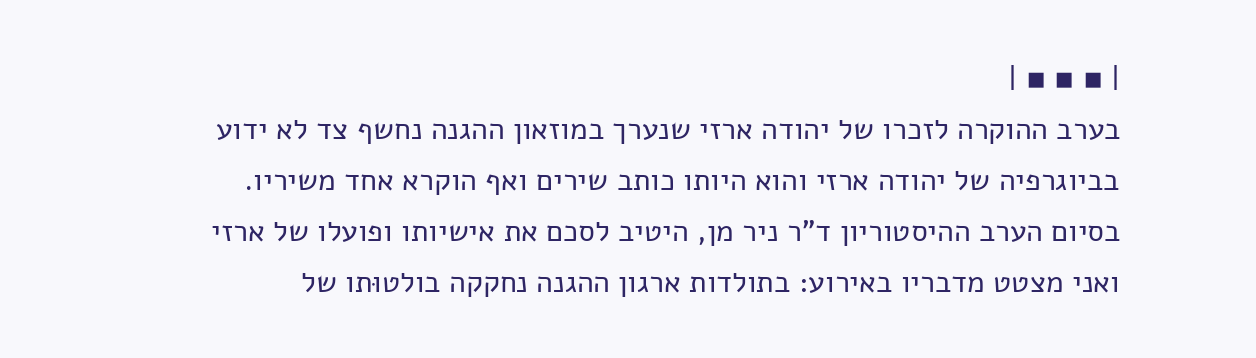| ▪ ▪ ▪ |
בערב ההוקרה לזכרו של יהודה ארזי שנערך במוזאון ההגנה נחשף צד לא ידוע בביוגרפיה של יהודה ארזי והוא היותו כותב שירים ואף הוקרא אחד משיריו. בסיום הערב ההיסטוריון ד"ר ניר מן, היטיב לסכם את אישיותו ופועלו של ארזי ואני מצטט מדבריו באירוע: בתולדות ארגון ההגנה נחקקה בולטוּתו של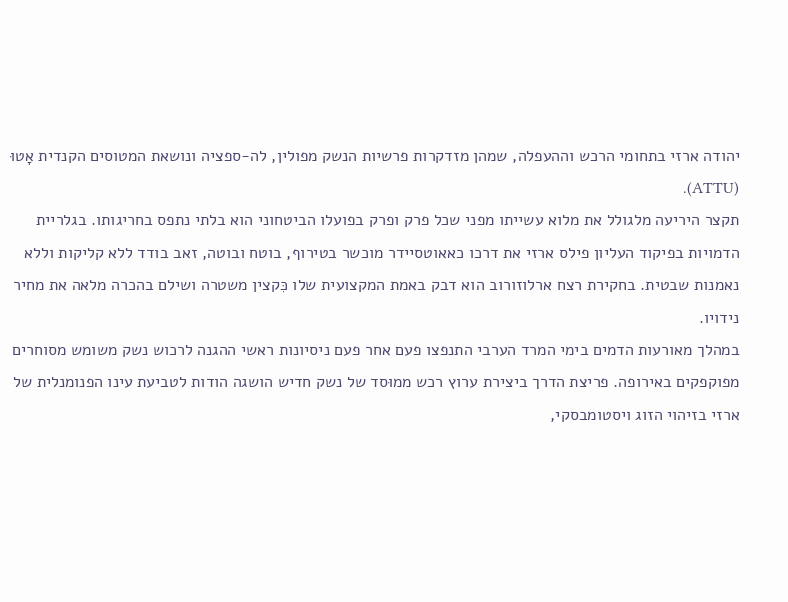יהודה ארזי בתחומי הרכש וההעפלה, שמהן מזדקרות פרשיות הנשק מפולין, לה-ספציה ונושאת המטוסים הקנדית אָטוּ (ATTU).
תקצר היריעה מלגולל את מלוא עשייתו מפני שכל פרק ופרק בפועלו הביטחוני הוא בלתי נתפס בחריגותו. בגלריית הדמויות בפיקוד העליון פילס ארזי את דרכו כאאוטסיידר מוכשר בטירוף, בוטח ובוטה, זאב בודד ללא קליקות וללא נאמנות שבטית. בחקירת רצח ארלוזורוב הוא דבק באמת המקצועית שלו כִּקצין משטרה ושילם בהכרה מלאה את מחיר נידויו.
במהלך מאורעות הדמים בימי המרד הערבי התנפצו פעם אחר פעם ניסיונות ראשי ההגנה לרכוש נשק משומש מסוחרים מפוקפקים באירופה. פריצת הדרך ביצירת ערוץ רכש ממוּסד של נשק חדיש הושגה הודות לטביעת עינו הפנומנלית של ארזי בזיהוי הזוג ויסטומבסקי,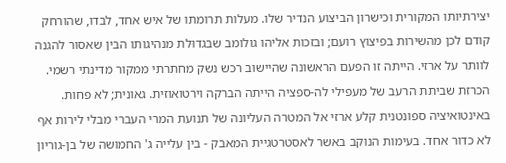יצירתיותו המקורית וכישרון הביצוע הנדיר שלו. מעלות תרומתו של איש אחד, לבדו, שהורחק קודם לכן מהשירות בפיצוץ רועם; ובזכות אליהו גולומב שבגדוּלת מנהיגותו הבין שאסור להגנה לוותר על ארזי. הייתה זו הפעם הראשונה שהיישוב רכש נשק מחתרתי ממקור מדינתי רשמי.
הכרזת שביתת הרעב של מעפילי לה-ספציה הייתה הברקה וירטואוזית. גאונית; לא פחות. באינטואיציה ספונטנית קלע ארזי אל המטרה העליונה של תנועת המרי העברי מבלי לירות אף לא כדור אחד. בעימות הנוקב באשר לאסטרטגיית המאבק - בין עלייה ג' החמושה של בן-גוריון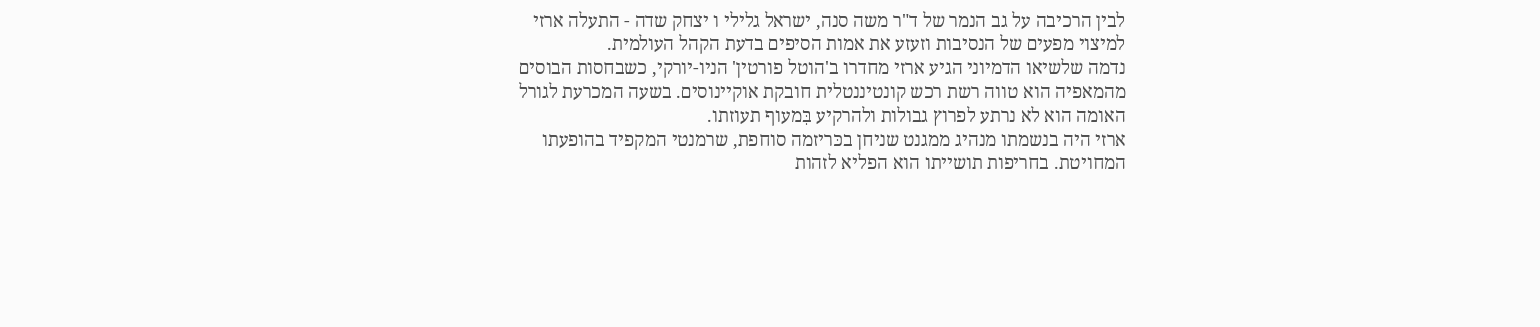לבין הרכיבה על גב הנמר של ד"ר משה סנה, ישראל גלילי ו יצחק שדה - התעלה ארזי למיצוי מפעים של הנסיבות וזעזע את אמות הסיפים בדעת הקהל העולמית.
נדמה שלשיאו הדמיוני הגיע ארזי מחדרו ב'הוטל פורטין' הניו-יורקי, כשבחסות הבוסים מהמאפיה הוא טווה רשת רכש קונטיננטלית חובקת אוקיינוסים. בשעה המכרעת לגורל האומה הוא לא נרתע לפרוץ גבולות ולהרקיע בִּמעוף תעוזתו.
ארזי היה בנשמתו מנהיג ממגנט שניחן בכּריזמה סוחפת, שרמנטי המקפיד בהופעתו המחויטת. בחריפות תושייתו הוא הפליא לזהות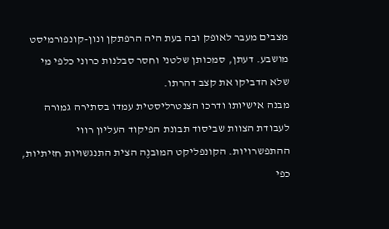מצבים מעבר לאופק ובה בעת היה הרפתקן ונון-קונפורמיסט מושבע. דעתן, סמכותן שלטני וחסר סבלנות כרוני כלפי מי שלא הדביקו את קצב דהרתו.
מבנה אישיותו ודרכו הצנטרליסטית עמדו בסתירה גמורה לעבודת הצוות שביסוד תבונת הפיקוד העליון רווי ההתפשרויות. הקונפליקט המוּבנֶה הצית התנגשויות חזיתיות, כפי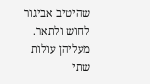שהיטיב אביגור לחוש ולתאר. מעליהן עולות שתי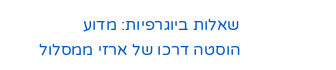שאלות ביוגרפיות: מדוע הוסטה דרכו של ארזי ממסלול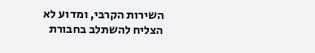השירות הקרבי, ומדוע לא הצליח להשתלב בחבורת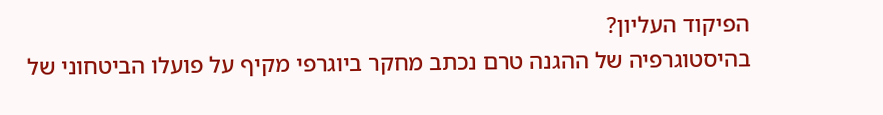הפיקוד העליון?
בהיסטוגרפיה של ההגנה טרם נכתב מחקר ביוגרפי מקיף על פועלו הביטחוני של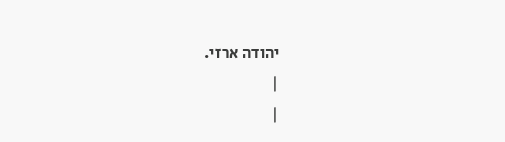יהודה ארזי.
|
|